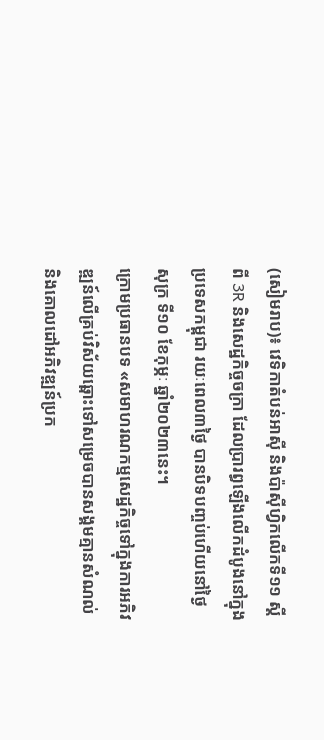(សៀមរាប)៖ វេទិកាតំបន់អាស៊ី និងប៉ាស៊ីហ្វិកលើកទី១១ ស្តីពី 3R និងសេដ្ឋកិច្ចចក្រា ដែលប្រារព្ធឡើងលើកដំបូងនៅក្នុងប្រទេសកម្ពុជា រយៈពេល៣ថ្ងៃ បានបិទបញ្ចប់ហើយនៅថ្ងៃសុក្រ ទី១០ ខែកុម្ភៈ ឆ្នាំ២០២៣នេះ។
ក្រោមប្រធានបទ «សមាហរណកម្មសេដ្ឋកិច្ចទៅក្នុងការអភិវឌ្ឍន៍លើគ្រប់វិស័យឆ្ពោះទៅសម្រេចបានសង្គមគ្មានសំណល់ និងគោលដៅអភិវឌ្ឍន៍ប្រក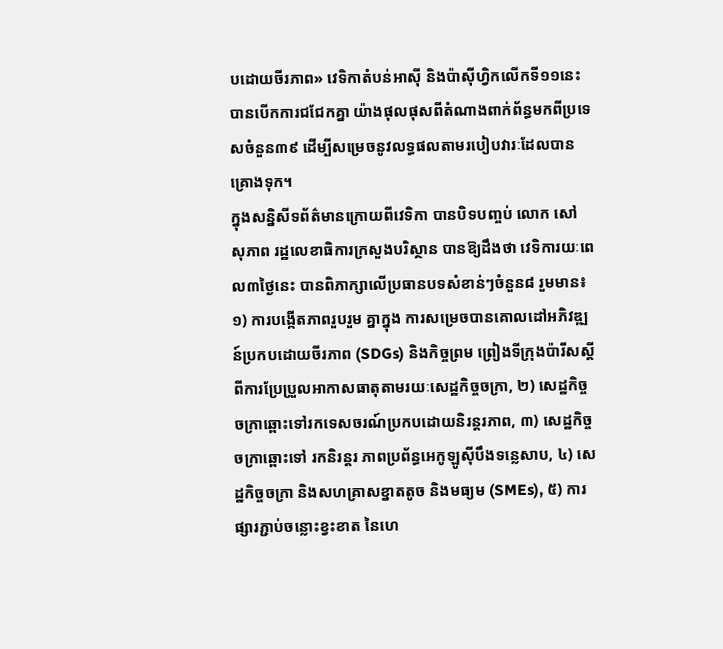បដោយចីរភាព» វេទិកាតំបន់អាស៊ី និងប៉ាស៊ីហ្វិកលើកទី១១នេះ បានបើកការជជែកគ្នា យ៉ាងផុលផុសពីតំណាងពាក់ព័ន្ធមកពីប្រទេសចំនួន៣៩ ដើម្បីសម្រេចនូវលទ្ធផលតាមរបៀបវារៈដែលបានគ្រោងទុក។
ក្នុងសន្និសីទព័ត៌មានក្រោយពីវេទិកា បានបិទបញ្ចប់ លោក សៅ សុភាព រដ្ឋលេខាធិការក្រសួងបរិស្ថាន បានឱ្យដឹងថា វេទិការយៈពេល៣ថ្ងៃនេះ បានពិភាក្សាលើប្រធានបទសំខាន់ៗចំនួន៨ រួមមាន៖ ១) ការបង្កើតភាពរួបរួម គ្នាក្នុង ការសម្រេចបានគោលដៅអភិវឌ្ឍន៍ប្រកបដោយចីរភាព (SDGs) និងកិច្ចព្រម ព្រៀងទីក្រុងប៉ារីសស្តីពីការប្រែប្រួលអាកាសធាតុតាមរយៈសេដ្ឋកិច្ចចក្រា, ២) សេដ្ឋកិច្ច ចក្រាឆ្ពោះទៅរកទេសចរណ៍ប្រកបដោយនិរន្តរភាព, ៣) សេដ្ឋកិច្ចចក្រាឆ្ពោះទៅ រកនិរន្តរ ភាពប្រព័ន្ធអេកូឡូស៊ីបឹងទន្លេសាប, ៤) សេដ្ឋកិច្ចចក្រា និងសហគ្រាសខ្នាតតូច និងមធ្យម (SMEs), ៥) ការផ្សារភ្ជាប់ចន្លោះខ្វះខាត នៃហេ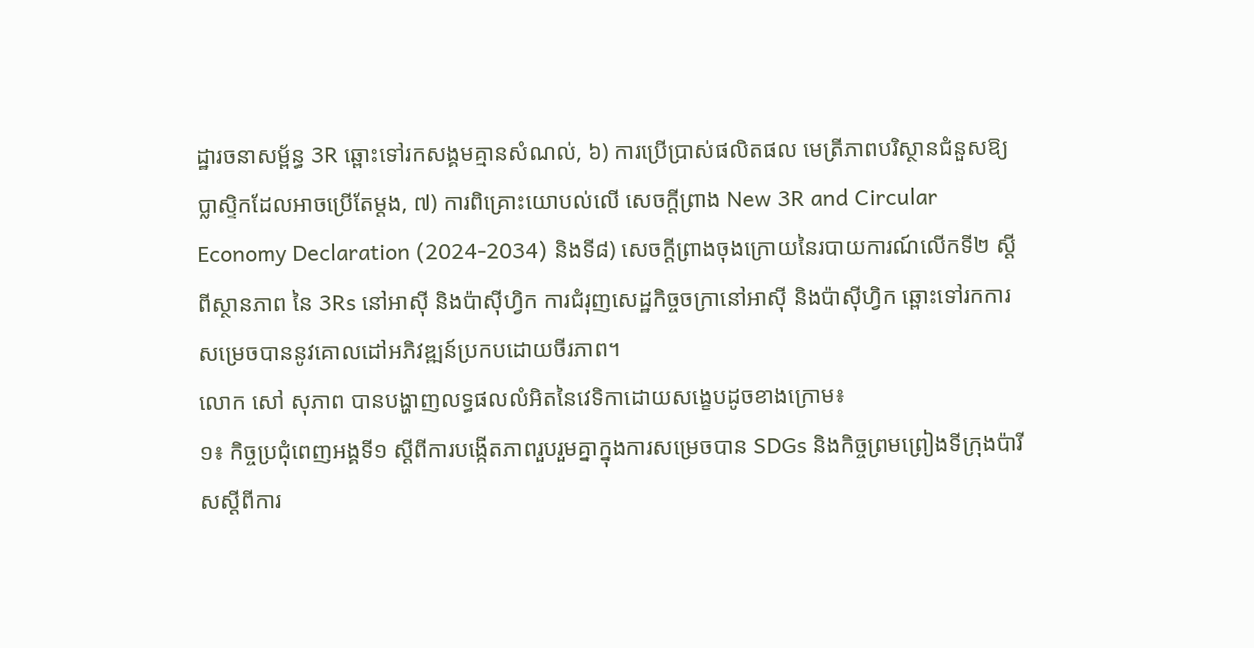ដ្ឋារចនាសម្ព័ន្ធ 3R ឆ្ពោះទៅរកសង្គមគ្មានសំណល់, ៦) ការប្រើប្រាស់ផលិតផល មេត្រីភាពបរិស្ថានជំនួសឱ្យប្លាស្ទិកដែលអាចប្រើតែម្តង, ៧) ការពិគ្រោះយោបល់លើ សេចក្តីព្រាង New 3R and Circular Economy Declaration (2024-2034) និងទី៨) សេចក្ដីព្រាងចុងក្រោយនៃរបាយការណ៍លើកទី២ ស្ដីពីស្ថានភាព នៃ 3Rs នៅអាស៊ី និងប៉ាស៊ីហ្វិក ការជំរុញសេដ្ឋកិច្ចចក្រានៅអាស៊ី និងប៉ាស៊ីហ្វិក ឆ្ពោះទៅរកការសម្រេចបាននូវគោលដៅអភិវឌ្ឍន៍ប្រកបដោយចីរភាព។
លោក សៅ សុភាព បានបង្ហាញលទ្ធផលលំអិតនៃវេទិកាដោយសង្ខេបដូចខាងក្រោម៖
១៖ កិច្ចប្រជុំពេញអង្គទី១ ស្តីពីការបង្កើតភាពរួបរួមគ្នាក្នុងការសម្រេចបាន SDGs និងកិច្ចព្រមព្រៀងទីក្រុងប៉ារីសស្តីពីការ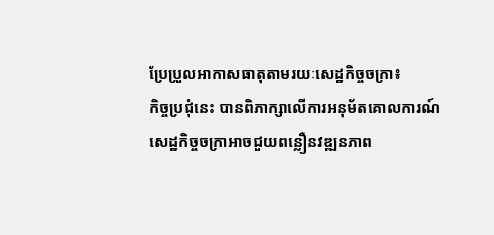ប្រែប្រួលអាកាសធាតុតាមរយៈសេដ្ឋកិច្ចចក្រា៖
កិច្ចប្រជុំនេះ បានពិភាក្សាលើការអនុម័តគោលការណ៍សេដ្ឋកិច្ចចក្រាអាចជួយពន្លឿនវឌ្ឍនភាព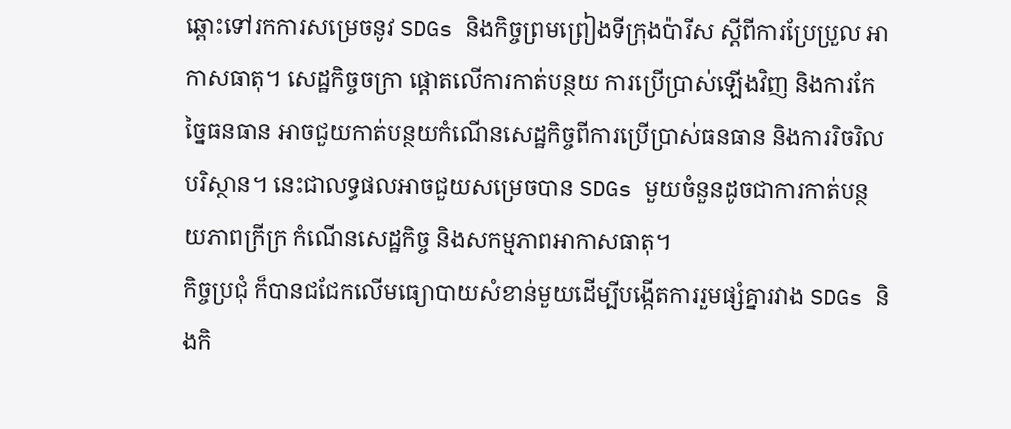ឆ្ពោះទៅរកការសម្រេចនូវ SDGs និងកិច្ចព្រមព្រៀងទីក្រុងប៉ារីស ស្តីពីការប្រែប្រួល អាកាសធាតុ។ សេដ្ឋកិច្ចចក្រា ផ្តោតលើការកាត់បន្ថយ ការប្រើប្រាស់ឡើងវិញ និងការកែច្នៃធនធាន អាចជួយកាត់បន្ថយកំណើនសេដ្ឋកិច្ចពីការប្រើប្រាស់ធនធាន និងការរិចរិលបរិស្ថាន។ នេះជាលទ្ធផលអាចជួយសម្រេចបាន SDGs មួយចំនួនដូចជាការកាត់បន្ថយភាពក្រីក្រ កំណើនសេដ្ឋកិច្ច និងសកម្មភាពអាកាសធាតុ។
កិច្ចប្រជុំ ក៏បានជជែកលើមធ្យោបាយសំខាន់មួយដើម្បីបង្កើតការរួមផ្សំគ្នារវាង SDGs និងកិ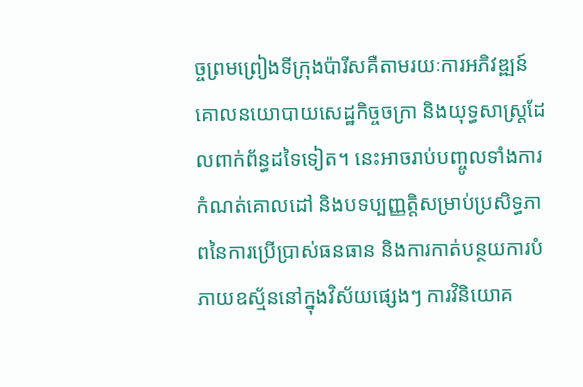ច្ចព្រមព្រៀងទីក្រុងប៉ារីសគឺតាមរយៈការអភិវឌ្ឍន៍គោលនយោបាយសេដ្ឋកិច្ចចក្រា និងយុទ្ធសាស្ត្រដែលពាក់ព័ន្ធដទៃទៀត។ នេះអាចរាប់បញ្ចូលទាំងការកំណត់គោលដៅ និងបទប្បញ្ញត្តិសម្រាប់ប្រសិទ្ធភាពនៃការប្រើប្រាស់ធនធាន និងការកាត់បន្ថយការបំភាយឧស្ម័ននៅក្នុងវិស័យផ្សេងៗ ការវិនិយោគ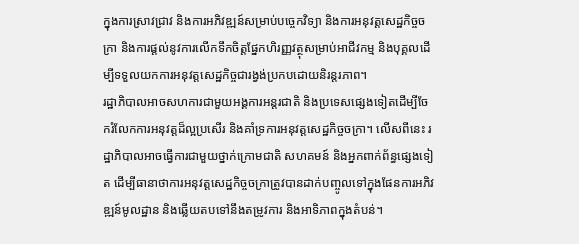ក្នុងការស្រាវជ្រាវ និងការអភិវឌ្ឍន៍សម្រាប់បច្ចេកវិទ្យា និងការអនុវត្តសេដ្ឋកិច្ចចក្រា និងការផ្តល់នូវការលើកទឹកចិត្តផ្នែកហិរញ្ញវត្ថុសម្រាប់អាជីវកម្ម និងបុគ្គលដើម្បីទទួលយកការអនុវត្តសេដ្ឋកិច្ចជារង្វង់ប្រកបដោយនិរន្តរភាព។
រដ្ឋាភិបាលអាចសហការជាមួយអង្គការអន្តរជាតិ និងប្រទេសផ្សេងទៀតដើម្បីចែករំលែកការអនុវត្តដ៏ល្អប្រសើរ និងគាំទ្រការអនុវត្តសេដ្ឋកិច្ចចក្រា។ លើសពីនេះ រដ្ឋាភិបាលអាចធ្វើការជាមួយថ្នាក់ក្រោមជាតិ សហគមន៍ និងអ្នកពាក់ព័ន្ធផ្សេងទៀត ដើម្បីធានាថាការអនុវត្តសេដ្ឋកិច្ចចក្រាត្រូវបានដាក់បញ្ចូលទៅក្នុងផែនការអភិវឌ្ឍន៍មូលដ្ឋាន និងឆ្លើយតបទៅនឹងតម្រូវការ និងអាទិភាពក្នុងតំបន់។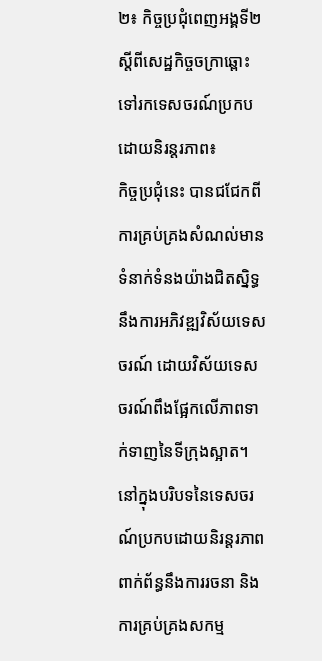២៖ កិច្ចប្រជុំពេញអង្គទី២ ស្តីពីសេដ្ឋកិច្ចចក្រាឆ្ពោះទៅរកទេសចរណ៍ប្រកបដោយនិរន្តរភាព៖
កិច្ចប្រជុំនេះ បានជជែកពីការគ្រប់គ្រងសំណល់មានទំនាក់ទំនងយ៉ាងជិតស្និទ្ធនឹងការអភិវឌ្ឍវិស័យទេសចរណ៍ ដោយវិស័យទេសចរណ៍ពឹងផ្អែកលើភាពទាក់ទាញនៃទីក្រុងស្អាត។
នៅក្នុងបរិបទនៃទេសចរណ៍ប្រកបដោយនិរន្តរភាព ពាក់ព័ន្ធនឹងការរចនា និងការគ្រប់គ្រងសកម្ម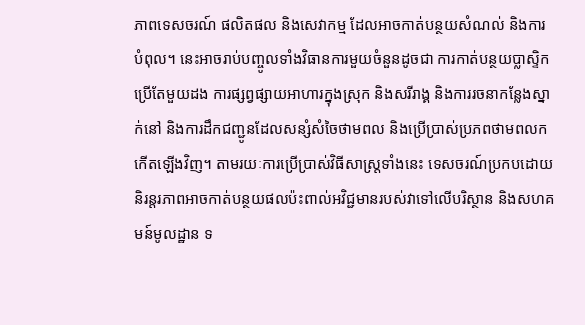ភាពទេសចរណ៍ ផលិតផល និងសេវាកម្ម ដែលអាចកាត់បន្ថយសំណល់ និងការបំពុល។ នេះអាចរាប់បញ្ចូលទាំងវិធានការមួយចំនួនដូចជា ការកាត់បន្ថយប្លាស្ទិកប្រើតែមួយដង ការផ្សព្វផ្សាយអាហារក្នុងស្រុក និងសរីរាង្គ និងការរចនាកន្លែងស្នាក់នៅ និងការដឹកជញ្ជូនដែលសន្សំសំចៃថាមពល និងប្រើប្រាស់ប្រភពថាមពលកកើតឡើងវិញ។ តាមរយៈការប្រើប្រាស់វិធីសាស្រ្តទាំងនេះ ទេសចរណ៍ប្រកបដោយនិរន្តរភាពអាចកាត់បន្ថយផលប៉ះពាល់អវិជ្ជមានរបស់វាទៅលើបរិស្ថាន និងសហគមន៍មូលដ្ឋាន ទ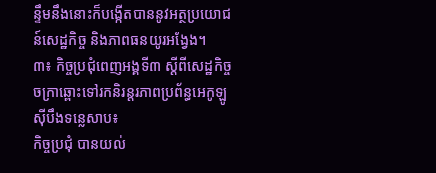ន្ទឹមនឹងនោះក៏បង្កើតបាននូវអត្ថប្រយោជន៍សេដ្ឋកិច្ច និងភាពធនយូរអង្វែង។
៣៖ កិច្ចប្រជុំពេញអង្គទី៣ ស្តីពីសេដ្ឋកិច្ចចក្រាឆ្ពោះទៅរកនិរន្តរភាពប្រព័ន្ធអេកូឡូស៊ីបឹងទន្លេសាប៖
កិច្ចប្រជុំ បានយល់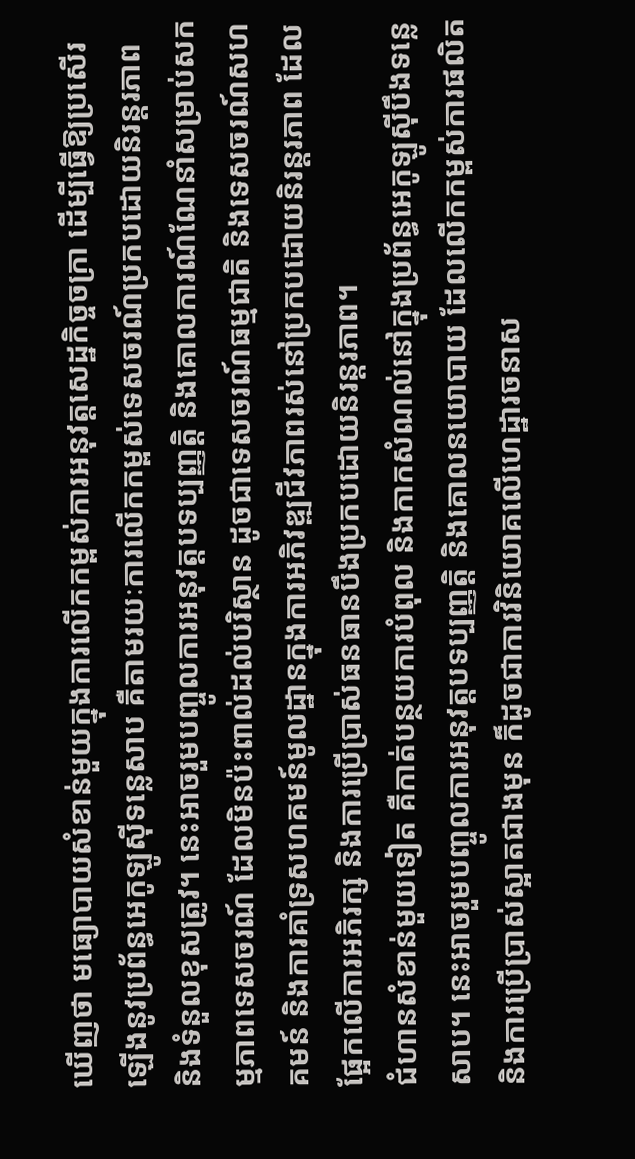ឃើញថា មធ្យោបាយសំខាន់មួយក្នុងការលើកកម្ពស់ការអនុវត្តសេដ្ឋកិច្ចចក្រា ដើម្បីធ្វើឱ្យប្រសើរឡើងនូវប្រព័ន្ធអេកូឡូស៊ីទន្លេសាប គឺតាមរយៈការលើកកម្ពស់ទេសចរណ៍ប្រកបដោយនិរន្តរភាព និងទំនួលខុសត្រូវ។ នេះអាចរួមបញ្ចូលការអនុវត្តបទប្បញ្ញត្តិ និងគោលការណ៍ណែនាំសម្រាប់សកម្មភាពទេសចរណ៍ ដែលមិនប៉ះពាល់ដល់បរិស្ថាន ដូចជាទេសចរណ៍ធម្មជាតិ និងទេសចរណ៍សហគមន៍ និងការគាំទ្រសហគមន៍មូលដ្ឋានក្នុងការអភិវឌ្ឍជីវភាពរស់នៅប្រកបដោយនិរន្តរភាព ដែលផ្អែកលើការអភិរក្ស និងការប្រើប្រាស់ធនធានបឹងប្រកបដោយនិរន្តរភាព។
ជំហានសំខាន់មួយទៀត គឺកាត់បន្ថយការបំពុល និងកាកសំណល់នៅក្នុងប្រព័ន្ធអេកូឡូស៊ីបឹងទន្លេសាប។ នេះអាចរួមបញ្ចូលការអនុវត្តបទប្បញ្ញត្តិ និងគោលនយោបាយ ដែលលើកកម្ពស់ការផលិត និងការប្រើប្រាស់ស្អាតជាងមុន ក៏ដូចជាការវិនិយោគលើហេដ្ឋារចនាស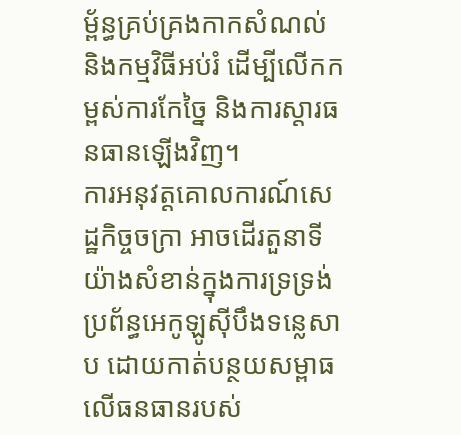ម្ព័ន្ធគ្រប់គ្រងកាកសំណល់ និងកម្មវិធីអប់រំ ដើម្បីលើកកម្ពស់ការកែច្នៃ និងការស្តារធនធានឡើងវិញ។
ការអនុវត្តគោលការណ៍សេដ្ឋកិច្ចចក្រា អាចដើរតួនាទីយ៉ាងសំខាន់ក្នុងការទ្រទ្រង់ប្រព័ន្ធអេកូឡូស៊ីបឹងទន្លេសាប ដោយកាត់បន្ថយសម្ពាធលើធនធានរបស់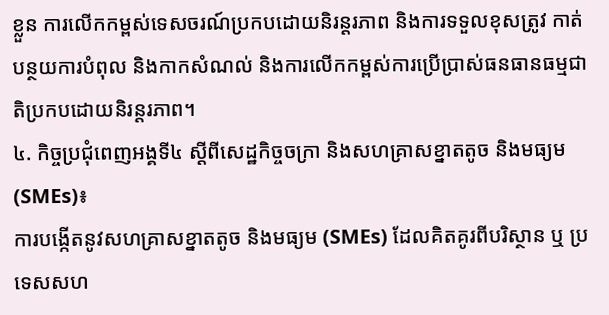ខ្លួន ការលើកកម្ពស់ទេសចរណ៍ប្រកបដោយនិរន្តរភាព និងការទទួលខុសត្រូវ កាត់បន្ថយការបំពុល និងកាកសំណល់ និងការលើកកម្ពស់ការប្រើប្រាស់ធនធានធម្មជាតិប្រកបដោយនិរន្តរភាព។
៤. កិច្ចប្រជុំពេញអង្គទី៤ ស្តីពីសេដ្ឋកិច្ចចក្រា និងសហគ្រាសខ្នាតតូច និងមធ្យម (SMEs)៖
ការបង្កើតនូវសហគ្រាសខ្នាតតូច និងមធ្យម (SMEs) ដែលគិតគូរពីបរិស្ថាន ឬ ប្រទេសសហ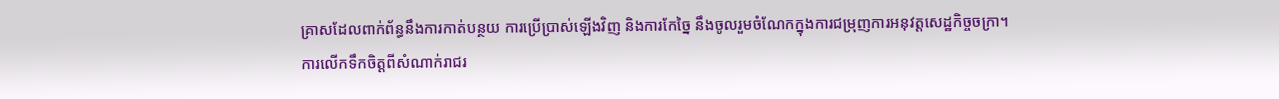គ្រាសដែលពាក់ព័ន្ធនឹងការកាត់បន្ថយ ការប្រើប្រាស់ឡើងវិញ និងការកែច្នៃ នឹងចូលរួមចំណែកក្នុងការជម្រុញការអនុវត្តសេដ្ឋកិច្ចចក្រា។
ការលើកទឹកចិត្តពីសំណាក់រាជរ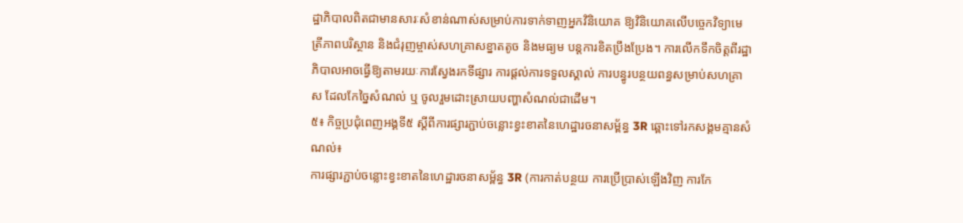ដ្ឋាភិបាលពិតជាមានសារៈសំខាន់ណាស់សម្រាប់ការទាក់ទាញអ្នកវិនិយោគ ឱ្យវិនិយោគលើបច្ចេកវិទ្យាមេត្រីភាពបរិស្ថាន និងជំរុញម្ចាស់សហគ្រាសខ្នាតតូច និងមធ្យម បន្តការខិតប្រឹងប្រែង។ ការលើកទឹកចិត្តពីរដ្ឋាភិបាលអាចធ្វើឱ្យតាមរយៈការស្វែងរកទីផ្សារ ការផ្ដល់ការទទួលស្គាល់ ការបន្ធូរបន្ថយពន្ធសម្រាប់សហគ្រាស ដែលកែច្នៃសំណល់ ឬ ចូលរួមដោះស្រាយបញ្ហាសំណល់ជាដើម។
៥៖ កិច្ចប្រជុំពេញអង្គទី៥ ស្តីពីការផ្សារភ្ជាប់ចន្លោះខ្វះខាតនៃហេដ្ឋារចនាសម្ព័ន្ធ 3R ឆ្ពោះទៅរកសង្គមគ្មានសំណល់៖
ការផ្សារភ្ជាប់ចន្លោះខ្វះខាតនៃហេដ្ឋារចនាសម្ព័ន្ធ 3R (ការកាត់បន្ថយ ការប្រើប្រាស់ឡើងវិញ ការកែ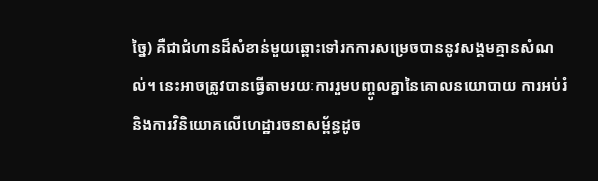ច្នៃ) គឺជាជំហានដ៏សំខាន់មួយឆ្ពោះទៅរកការសម្រេចបាននូវសង្គមគ្មានសំណល់។ នេះអាចត្រូវបានធ្វើតាមរយៈការរួមបញ្ចូលគ្នានៃគោលនយោបាយ ការអប់រំ និងការវិនិយោគលើហេដ្ឋារចនាសម្ព័ន្ធដូច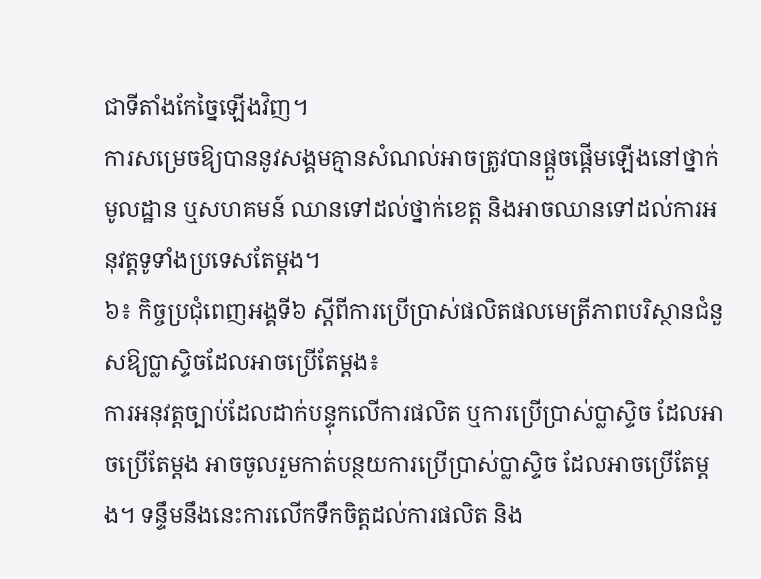ជាទីតាំងកែច្នៃឡើងវិញ។
ការសម្រេចឱ្យបាននូវសង្គមគ្មានសំណល់អាចត្រូវបានផ្ដួចផ្ដើមឡើងនៅថ្នាក់មូលដ្ឋាន ឬសហគមន៍ ឈានទៅដល់ថ្នាក់ខេត្ត និងអាចឈានទៅដល់ការអនុវត្តទូទាំងប្រទេសតែម្ដង។
៦៖ កិច្ចប្រជុំពេញអង្គទី៦ ស្តីពីការប្រើប្រាស់ផលិតផលមេត្រីភាពបរិស្ថានជំនួសឱ្យប្លាស្ទិចដែលអាចប្រើតែម្តង៖
ការអនុវត្តច្បាប់ដែលដាក់បន្ទុកលើការផលិត ឬការប្រើប្រាស់ប្លាស្ទិច ដែលអាចប្រើតែម្តង អាចចូលរួមកាត់បន្ថយការប្រើប្រាស់ប្លាស្ទិច ដែលអាចប្រើតែម្តង។ ទន្ទឹមនឹងនេះការលើកទឹកចិត្តដល់ការផលិត និង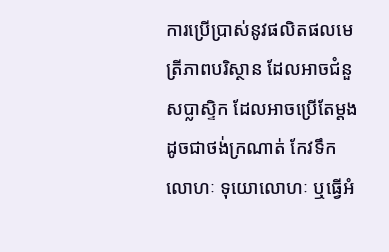ការប្រើប្រាស់នូវផលិតផលមេត្រីភាពបរិស្ថាន ដែលអាចជំនួសប្លាស្ទិក ដែលអាចប្រើតែម្តង ដូចជាថង់ក្រណាត់ កែវទឹកលោហៈ ទុយោលោហៈ ឬធ្វើអំ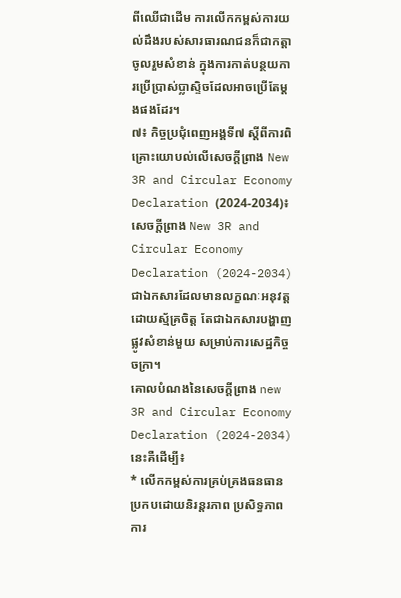ពីឈើជាដើម ការលើកកម្ពស់ការយល់ដឹងរបស់សារធារណជនក៏ជាកត្តាចូលរួមសំខាន់ ក្នុងការកាត់បន្ថយការប្រើប្រាស់ប្លាស្ទិចដែលអាចប្រើតែម្តងផងដែរ។
៧៖ កិច្ចប្រជុំពេញអង្គទី៧ ស្តីពីការពិគ្រោះយោបល់លើសេចក្តីព្រាង New 3R and Circular Economy Declaration (2024-2034)៖
សេចក្តីព្រាង New 3R and Circular Economy Declaration (2024-2034) ជាឯកសារដែលមានលក្ខណៈអនុវត្តដោយស្ម័គ្រចិត្ត តែជាឯកសារបង្ហាញផ្លូវសំខាន់មួយ សម្រាប់ការសេដ្ឋកិច្ចចក្រា។
គោលបំណងនៃសេចក្តីព្រាង new 3R and Circular Economy Declaration (2024-2034) នេះគឺដើម្បី៖
* លើកកម្ពស់ការគ្រប់គ្រងធនធានប្រកបដោយនិរន្តរភាព ប្រសិទ្ធភាពការ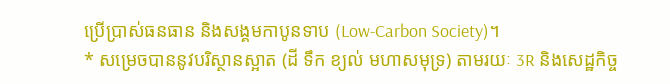ប្រើប្រាស់ធនធាន និងសង្គមកាបូនទាប (Low-Carbon Society)។
* សម្រេចបាននូវបរិស្ថានស្អាត (ដី ទឹក ខ្យល់ មហាសមុទ្រ) តាមរយៈ 3R និងសេដ្ឋកិច្ច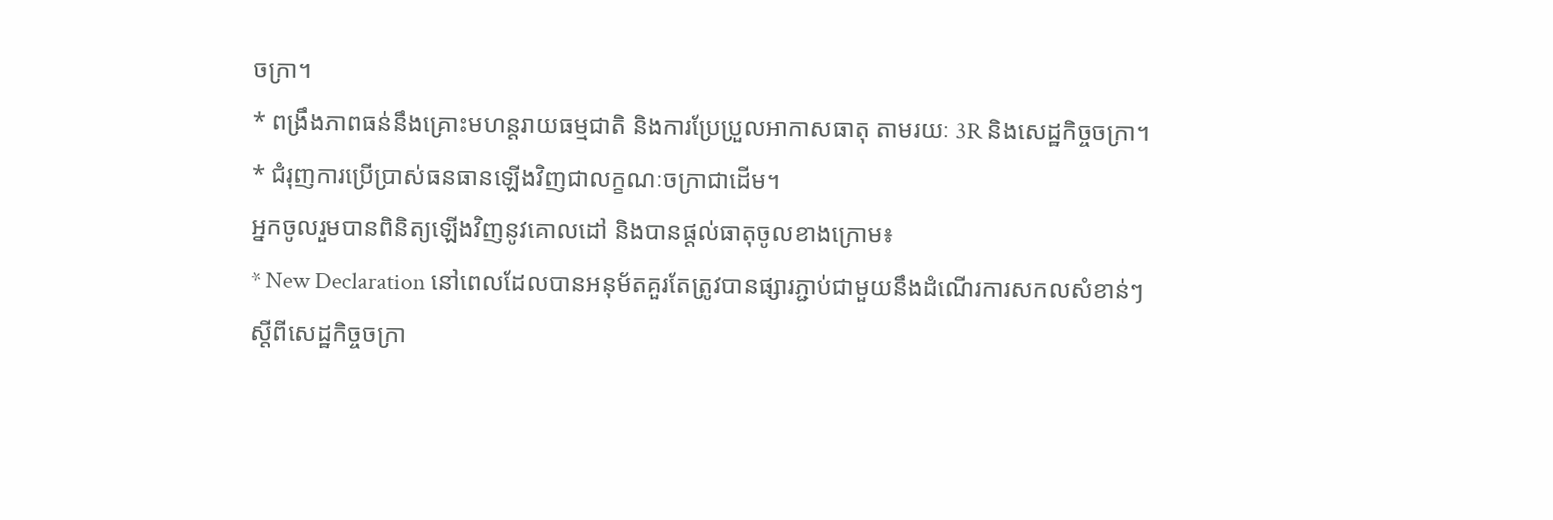ចក្រា។
* ពង្រឹងភាពធន់នឹងគ្រោះមហន្តរាយធម្មជាតិ និងការប្រែប្រួលអាកាសធាតុ តាមរយៈ 3R និងសេដ្ឋកិច្ចចក្រា។
* ជំរុញការប្រើប្រាស់ធនធានឡើងវិញជាលក្ខណៈចក្រាជាដើម។
អ្នកចូលរួមបានពិនិត្យឡើងវិញនូវគោលដៅ និងបានផ្តល់ធាតុចូលខាងក្រោម៖
* New Declaration នៅពេលដែលបានអនុម័តគួរតែត្រូវបានផ្សារភ្ជាប់ជាមួយនឹងដំណើរការសកលសំខាន់ៗ ស្តីពីសេដ្ឋកិច្ចចក្រា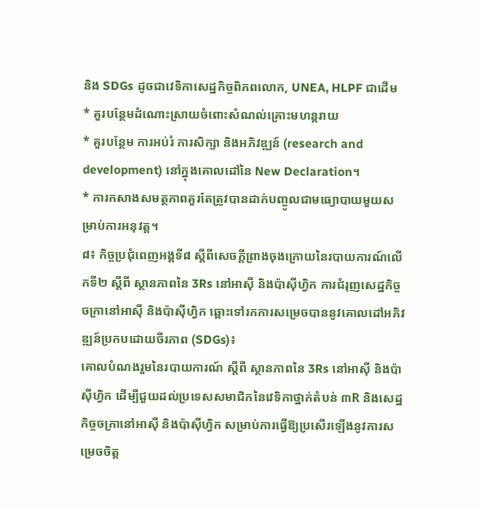និង SDGs ដូចជាវេទិកាសេដ្ឋកិច្ចពិភពលោក, UNEA, HLPF ជាដើម
* គួរបន្ថែមដំណោះស្រាយចំពោះសំណល់គ្រោះមហន្តរាយ
* គួរបន្ថែម ការអប់រំ ការសិក្សា និងអភិវឌ្ឍន៍ (research and development) នៅក្នុងគោលដៅនៃ New Declaration។
* ការកសាងសមត្ថភាពគួរតែត្រូវបានដាក់បញ្ចូលជាមធ្យោបាយមួយសម្រាប់ការអនុវត្ត។
៨៖ កិច្ចប្រជុំពេញអង្គទី៨ ស្តីពីសេចក្ដីព្រាងចុងក្រោយនៃរបាយការណ៍លើកទី២ ស្ដីពី ស្ថានភាពនៃ 3Rs នៅអាស៊ី និងប៉ាស៊ីហ្វិក ការជំរុញសេដ្ឋកិច្ចចក្រានៅអាស៊ី និងប៉ាស៊ីហ្វិក ឆ្ពោះទៅរកការសម្រេចបាននូវគោលដៅអភិវឌ្ឍន៍ប្រកបដោយចីរភាព (SDGs)៖
គោលបំណងរួមនៃរបាយការណ៍ ស្ដីពី ស្ថានភាពនៃ 3Rs នៅអាស៊ី និងប៉ាស៊ីហ្វិក ដើម្បីជួយដល់ប្រទេសសមាជិកនៃវេទិកាថ្នាក់តំបន់ ៣R និងសេដ្ឋកិច្ចចក្រានៅអាស៊ី និងប៉ាស៊ីហ្វិក សម្រាប់ការធ្វើឱ្យប្រសើរឡើងនូវការសម្រេចចិត្ត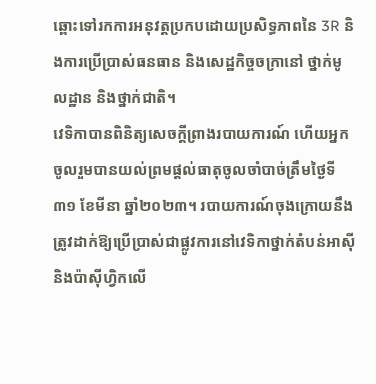ឆ្ពោះទៅរកការអនុវត្តប្រកបដោយប្រសិទ្ធភាពនៃ 3R និងការប្រើប្រាស់ធនធាន និងសេដ្ឋកិច្ចចក្រានៅ ថ្នាក់មូលដ្ឋាន និងថ្នាក់ជាតិ។
វេទិកាបានពិនិត្យសេចក្ដីព្រាងរបាយការណ៍ ហើយអ្នកចូលរួមបានយល់ព្រមផ្តល់ធាតុចូលចាំបាច់ត្រឹមថ្ងៃទី៣១ ខែមីនា ឆ្នាំ២០២៣។ របាយការណ៍ចុងក្រោយនឹងត្រូវដាក់ឱ្យប្រើប្រាស់ជាផ្លូវការនៅវេទិកាថ្នាក់តំបន់អាស៊ី និងប៉ាស៊ីហ្វិកលើ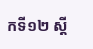កទី១២ ស្ដី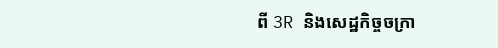ពី 3R និងសេដ្ឋកិច្ចចក្រា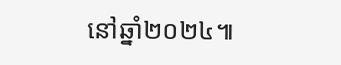នៅឆ្នាំ២០២៤៕